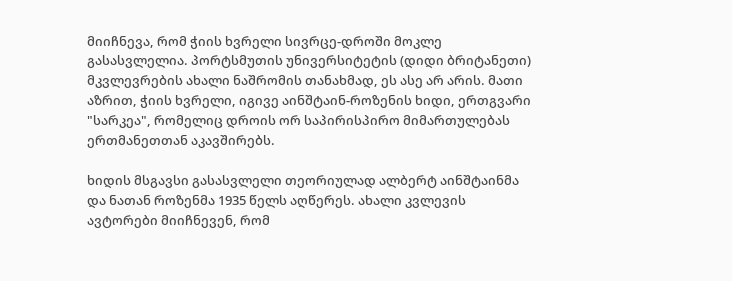მიიჩნევა, რომ ჭიის ხვრელი სივრცე-დროში მოკლე გასასვლელია. პორტსმუთის უნივერსიტეტის (დიდი ბრიტანეთი) მკვლევრების ახალი ნაშრომის თანახმად, ეს ასე არ არის. მათი აზრით, ჭიის ხვრელი, იგივე აინშტაინ-როზენის ხიდი, ერთგვარი "სარკეა", რომელიც დროის ორ საპირისპირო მიმართულებას ერთმანეთთან აკავშირებს.

ხიდის მსგავსი გასასვლელი თეორიულად ალბერტ აინშტაინმა და ნათან როზენმა 1935 წელს აღწერეს. ახალი კვლევის ავტორები მიიჩნევენ, რომ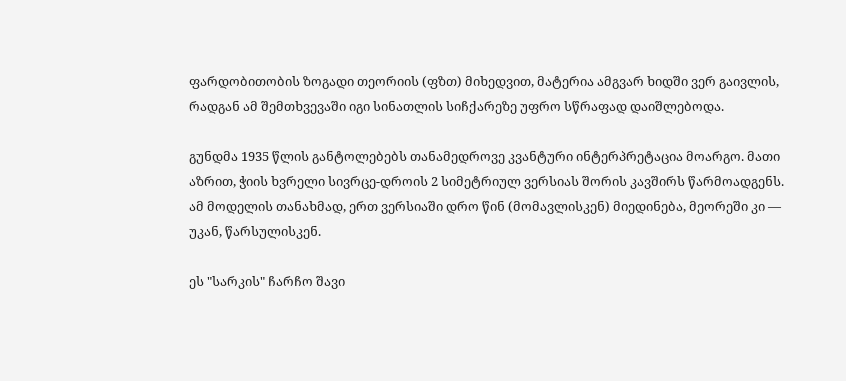ფარდობითობის ზოგადი თეორიის (ფზთ) მიხედვით, მატერია ამგვარ ხიდში ვერ გაივლის, რადგან ამ შემთხვევაში იგი სინათლის სიჩქარეზე უფრო სწრაფად დაიშლებოდა.

გუნდმა 1935 წლის განტოლებებს თანამედროვე კვანტური ინტერპრეტაცია მოარგო. მათი აზრით, ჭიის ხვრელი სივრცე-დროის 2 სიმეტრიულ ვერსიას შორის კავშირს წარმოადგენს. ამ მოდელის თანახმად, ერთ ვერსიაში დრო წინ (მომავლისკენ) მიედინება, მეორეში კი — უკან, წარსულისკენ.

ეს "სარკის" ჩარჩო შავი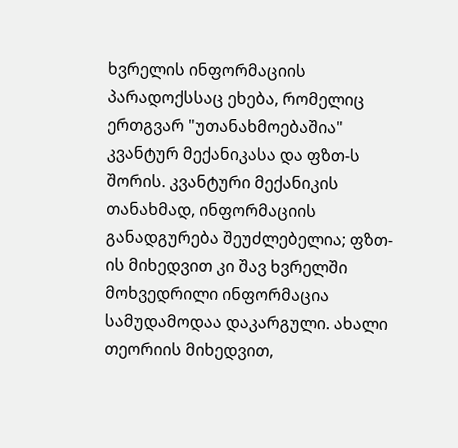ხვრელის ინფორმაციის პარადოქსსაც ეხება, რომელიც ერთგვარ "უთანახმოებაშია" კვანტურ მექანიკასა და ფზთ-ს შორის. კვანტური მექანიკის თანახმად, ინფორმაციის განადგურება შეუძლებელია; ფზთ-ის მიხედვით კი შავ ხვრელში მოხვედრილი ინფორმაცია სამუდამოდაა დაკარგული. ახალი თეორიის მიხედვით,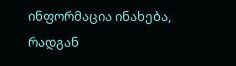ინფორმაცია ინახება, რადგან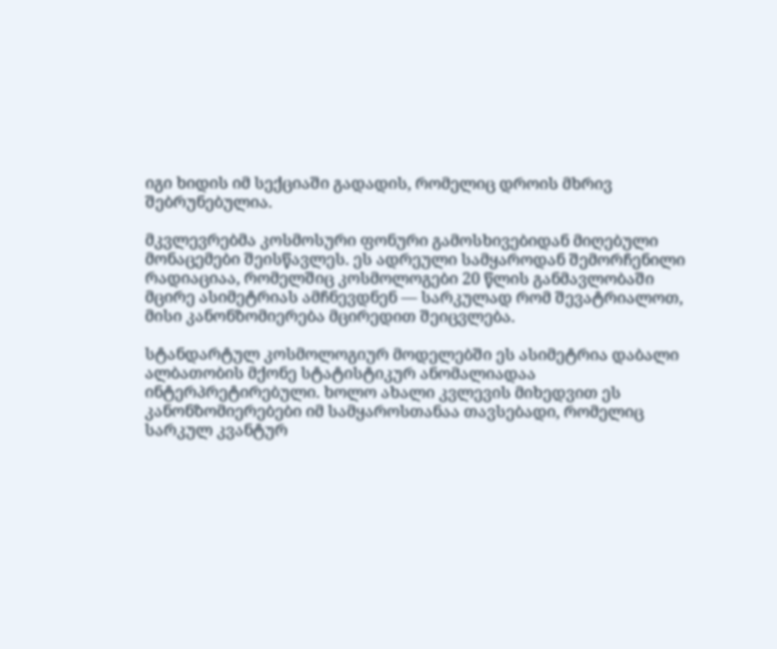იგი ხიდის იმ სექციაში გადადის, რომელიც დროის მხრივ შებრუნებულია.

მკვლევრებმა კოსმოსური ფონური გამოსხივებიდან მიღებული მონაცემები შეისწავლეს. ეს ადრეული სამყაროდან შემორჩენილი რადიაციაა, რომელშიც კოსმოლოგები 20 წლის განმავლობაში მცირე ასიმეტრიას ამჩნევდნენ — სარკულად რომ შევატრიალოთ, მისი კანონზომიერება მცირედით შეიცვლება.

სტანდარტულ კოსმოლოგიურ მოდელებში ეს ასიმეტრია დაბალი ალბათობის მქონე სტატისტიკურ ანომალიადაა ინტერპრეტირებული. ხოლო ახალი კვლევის მიხედვით ეს კანონზომიერებები იმ სამყაროსთანაა თავსებადი, რომელიც სარკულ კვანტურ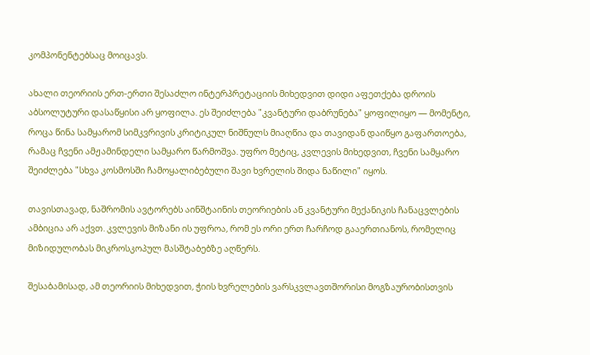კომპონენტებსაც მოიცავს.

ახალი თეორიის ერთ-ერთი შესაძლო ინტერპრეტაციის მიხედვით დიდი აფეთქება დროის აბსოლუტური დასაწყისი არ ყოფილა. ეს შეიძლება "კვანტური დაბრუნება" ყოფილიყო — მომენტი, როცა წინა სამყარომ სიმკვრივის კრიტიკულ ნიშნულს მიაღწია და თავიდან დაიწყო გაფართოება, რამაც ჩვენი ამჟამინდელი სამყარო წარმოშვა. უფრო მეტიც, კვლევის მიხედვით, ჩვენი სამყარო შეიძლება "სხვა კოსმოსში ჩამოყალიბებული შავი ხვრელის შიდა ნაწილი" იყოს.

თავისთავად, ნაშრომის ავტორებს აინშტაინის თეორიების ან კვანტური მექანიკის ჩანაცვლების ამბიცია არ აქვთ. კვლევის მიზანი ის უფროა, რომ ეს ორი ერთ ჩარჩოდ გააერთიანოს, რომელიც მიზიდულობას მიკროსკოპულ მასშტაბებზე აღწერს.

შესაბამისად, ამ თეორიის მიხედვით, ჭიის ხვრელების ვარსკვლავთშორისი მოგზაურობისთვის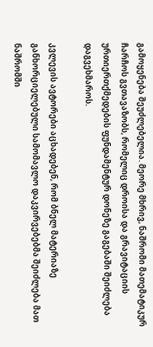გამოყენება შეუძლებელია. მეორე მხრივ, ნაშრომი მათემატიკურ ჩარჩოს გვთავაზობს, რომელიც დროისა და გრავიტაციის ურთიერთქმედების ფუნდამენტურ დონეზე გაგებაში შეიძლება დაგვეხმაროს.

კვლევის ავტორები აცხადებენ, რომ ბნელ მატერიაზე განხორციელებული სამომავლო დაკვირვებებმა შეიძლება მათ ნაშრომში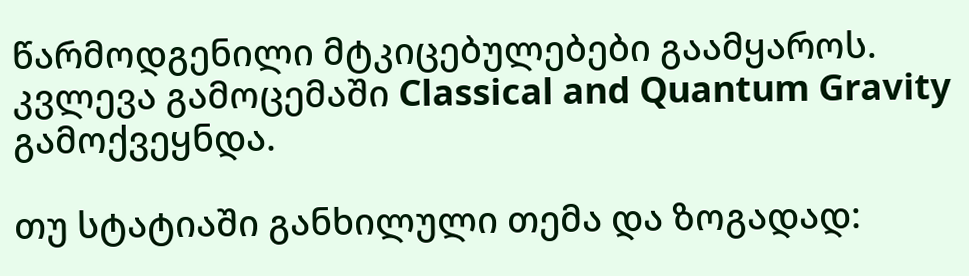წარმოდგენილი მტკიცებულებები გაამყაროს. კვლევა გამოცემაში Classical and Quantum Gravity გამოქვეყნდა.

თუ სტატიაში განხილული თემა და ზოგადად: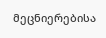მეცნიერებისა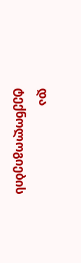და ტექნოლოგიების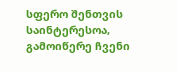სფერო შენთვის საინტერესოა, გამოიწერე ჩვენი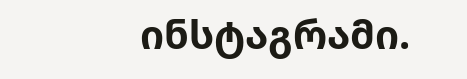ინსტაგრამი.